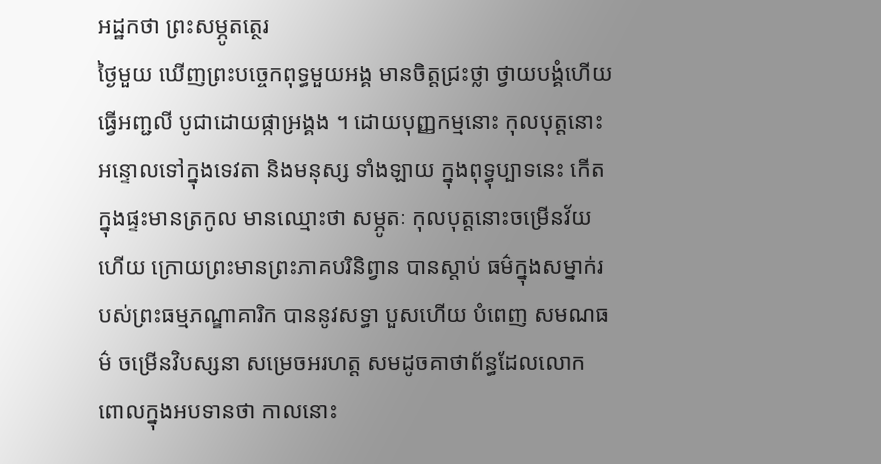អដ្ឋកថា ព្រះសម្ភូតត្ថេរ
ថ្ងៃមួយ ឃើញព្រះបច្ចេកពុទ្ធមួយអង្គ មានចិត្តជ្រះថ្លា ថ្វាយបង្គំហើយ ធ្វើអញ្ជលី បូជាដោយផ្កាអ្រង្គង ។ ដោយបុញ្ញកម្មនោះ កុលបុត្តនោះអន្ទោលទៅក្នុងទេវតា និងមនុស្ស ទាំងឡាយ ក្នុងពុទ្ធុប្បាទនេះ កើតក្នុងផ្ទះមានត្រកូល មានឈ្មោះថា សម្ភូតៈ កុលបុត្តនោះចម្រើនវ័យហើយ ក្រោយព្រះមានព្រះភាគបរិនិព្វាន បានស្តាប់ ធម៌ក្នុងសម្នាក់របស់ព្រះធម្មភណ្ឌាគារិក បាននូវសទ្ធា បួសហើយ បំពេញ សមណធម៌ ចម្រើនវិបស្សនា សម្រេចអរហត្ត សមដូចគាថាព័ន្ធដែលលោក ពោលក្នុងអបទានថា កាលនោះ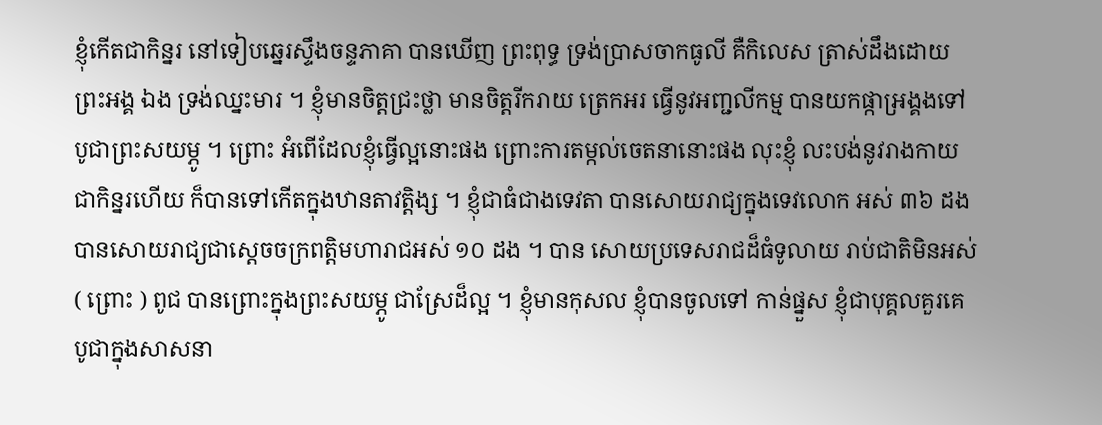ខ្ញុំកើតជាកិន្នរ នៅទៀបឆ្នេរស្ទឹងចន្ទភាគា បានឃើញ ព្រះពុទ្ធ ទ្រង់ប្រាសចាកធូលី គឺកិលេស ត្រាស់ដឹងដោយព្រះអង្គ ឯង ទ្រង់ឈ្នះមារ ។ ខ្ញុំមានចិត្តជ្រះថ្លា មានចិត្តរីករាយ ត្រេកអរ ធ្វើនូវអញ្ជលីកម្ម បានយកផ្កាអ្រង្គងទៅបូជាព្រះសយម្ភូ ។ ព្រោះ អំពើដែលខ្ញុំធ្វើល្អនោះផង ព្រោះការតម្កល់ចេតនានោះផង លុះខ្ញុំ លះបង់នូវរាងកាយជាកិន្នរហើយ ក៏បានទៅកើតក្នុងឋានតាវត្តិង្ស ។ ខ្ញុំជាធំជាងទេវតា បានសោយរាជ្យក្នុងទេវលោក អស់ ៣៦ ដង បានសោយរាជ្យជាស្តេចចក្រពត្តិមហារាជអស់ ១០ ដង ។ បាន សោយប្រទេសរាជដ៏ធំទូលាយ រាប់ជាតិមិនអស់ ( ព្រោះ ) ពូជ បានព្រោះក្នុងព្រះសយម្ភូ ជាស្រែដ៏ល្អ ។ ខ្ញុំមានកុសល ខ្ញុំបានចូលទៅ កាន់ផ្នួស ខ្ញុំជាបុគ្គលគួរគេបូជាក្នុងសាសនា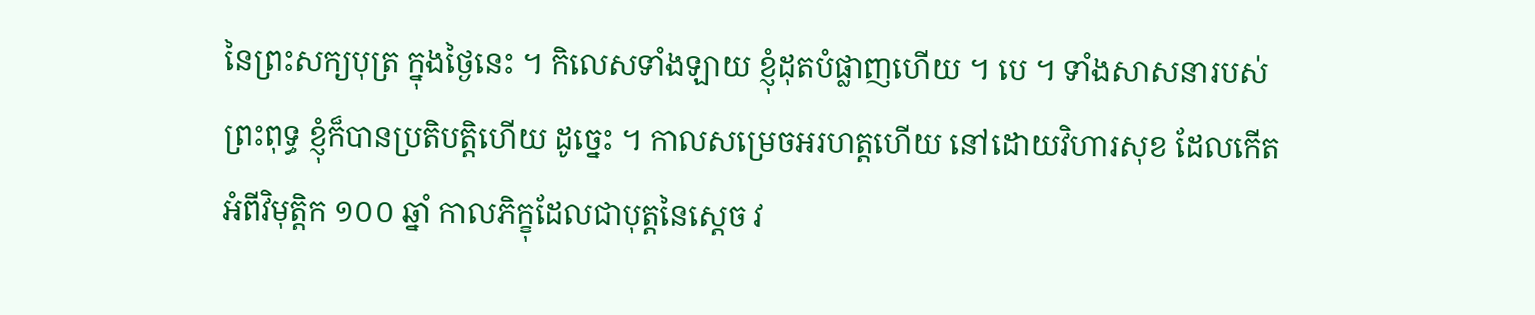នៃព្រះសក្យបុត្រ ក្នុងថ្ងៃនេះ ។ កិលេសទាំងឡាយ ខ្ញុំដុតបំផ្លាញហើយ ។ បេ ។ ទាំងសាសនារបស់ព្រះពុទ្ធ ខ្ញុំក៏បានប្រតិបត្តិហើយ ដូច្នេះ ។ កាលសម្រេចអរហត្តហើយ នៅដោយវិហារសុខ ដែលកើតអំពីវិមុត្តិក ១០០ ឆ្នាំ កាលភិក្ខុដែលជាបុត្តនៃស្តេច វ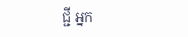ជ្ជី អ្នក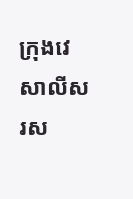ក្រុងវេសាលីសរស